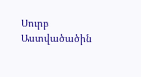Սուրբ Աստվածածին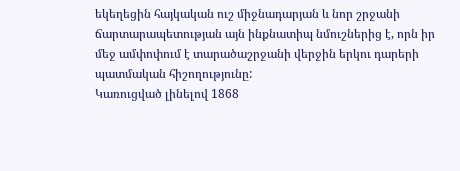եկեղեցին հայկական ուշ միջնադարյան և նոր շրջանի ճարտարապետության այն ինքնատիպ նմուշներից է, որն իր մեջ ամփոփում է տարածաշրջանի վերջին երկու դարերի պատմական հիշողությունը:
Կառուցված լինելով 1868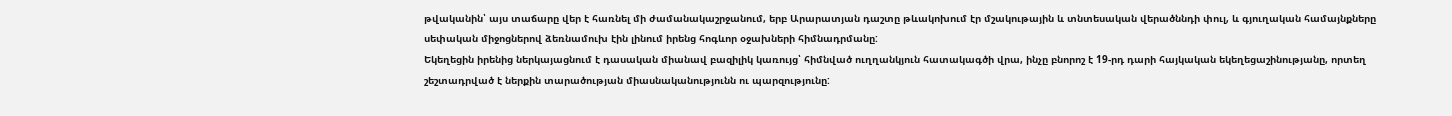թվականին՝ այս տաճարը վեր է հառնել մի ժամանակաշրջանում, երբ Արարատյան դաշտը թևակոխում էր մշակութային և տնտեսական վերածննդի փուլ, և գյուղական համայնքները սեփական միջոցներով ձեռնամուխ էին լինում իրենց հոգևոր օջախների հիմնադրմանը:
Եկեղեցին իրենից ներկայացնում է դասական միանավ բազիլիկ կառույց՝ հիմնված ուղղանկյուն հատակագծի վրա, ինչը բնորոշ է 19-րդ դարի հայկական եկեղեցաշինությանը, որտեղ շեշտադրված է ներքին տարածության միասնականությունն ու պարզությունը: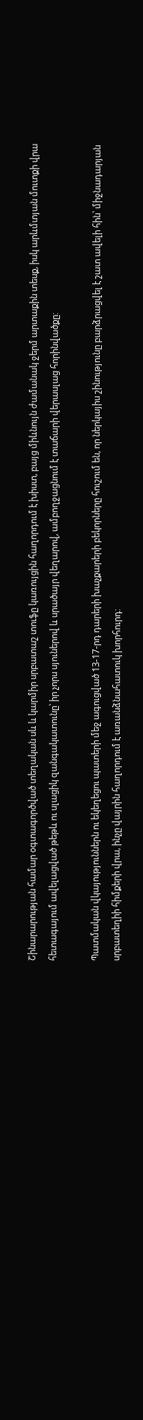Շինարարության համար օգտագործված տեղական սև և կարմիր սրբատաշ տուֆը կառույցին հաղորդում է խիստ, բայց միևնույն ժամանակ ջերմ արտաքին տեսք, իսկ արևմտյան մուտքի վրա հետագայում ավելացված թեթև ու սլացիկ զանգակատունը՝ իր չորս սյուներով և սրածայր վեղարով, ամբողջացնում է տաճարի վերասլաց հորինվածքը:

Պատմական վկայություններն ու եկեղեցու պատերի մեջ ագուցված 13-17-րդ դարերի խաչքարերի բեկորները հուշում են, որ ներկայիս շինությունը բարձրացվել է շատ ավելի հին՝ միջնադարյան սրբատեղիի հիմքերի վրա, ինչը վայրին հաղորդում է առանձնահատուկ խորհուրդ: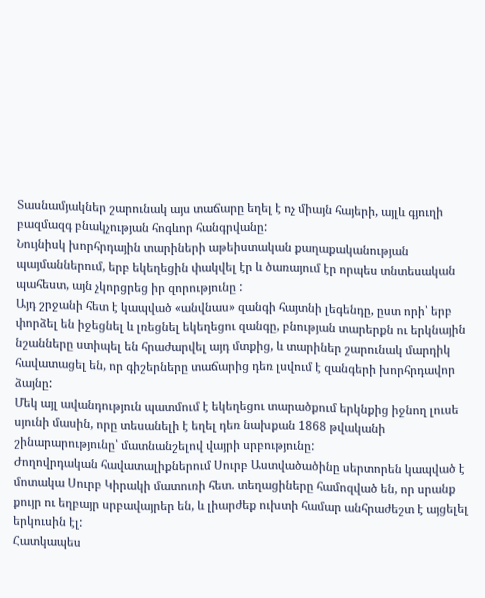Տասնամյակներ շարունակ այս տաճարը եղել է ոչ միայն հայերի, այլև գյուղի բազմազգ բնակչության հոգևոր հանգրվանը:
Նույնիսկ խորհրդային տարիների աթեիստական քաղաքականության պայմաններում, երբ եկեղեցին փակվել էր և ծառայում էր որպես տնտեսական պահեստ, այն չկորցրեց իր զորությունը :
Այդ շրջանի հետ է կապված «անվնաս» զանգի հայտնի լեգենդը, ըստ որի՝ երբ փորձել են իջեցնել և լռեցնել եկեղեցու զանգը, բնության տարերքն ու երկնային նշանները ստիպել են հրաժարվել այդ մտքից, և տարիներ շարունակ մարդիկ հավատացել են, որ գիշերները տաճարից դեռ լսվում է զանգերի խորհրդավոր ձայնը:
Մեկ այլ ավանդություն պատմում է եկեղեցու տարածքում երկնքից իջնող լուսե սյունի մասին, որը տեսանելի է եղել դեռ նախքան 1868 թվականի շինարարությունը՝ մատնանշելով վայրի սրբությունը:
Ժողովրդական հավատալիքներում Սուրբ Աստվածածինը սերտորեն կապված է մոտակա Սուրբ Կիրակի մատուռի հետ. տեղացիները համոզված են, որ սրանք քույր ու եղբայր սրբավայրեր են, և լիարժեք ուխտի համար անհրաժեշտ է այցելել երկուսին էլ:
Հատկապես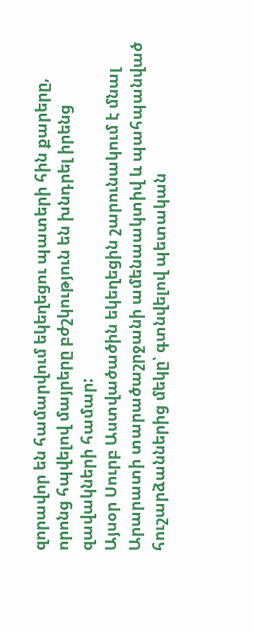զորավոր են համարվում եկեղեցու պատերի հին քարերը, որոնց հպվելով մայրերը բժշկություն են խնդրել իրենց զավակների համար:
Այսօր Սուրբ Աստվածածին եկեղեցին շարունակում է մնալ Արարատի տարածաշրջանի ամենաակտիվ և պահպանված հուշարձաններից մեկը՝ գտնվելով պետական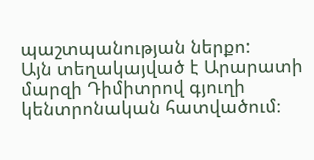պաշտպանության ներքո:
Այն տեղակայված է Արարատի մարզի Դիմիտրով գյուղի կենտրոնական հատվածում։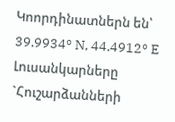Կոորդինատներն են՝ 39.9934° N, 44.4912° E
Լուսանկարները `Հուշարձանների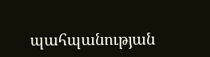պահպանության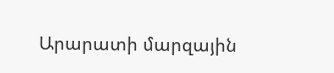Արարատի մարզային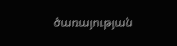ծառայության